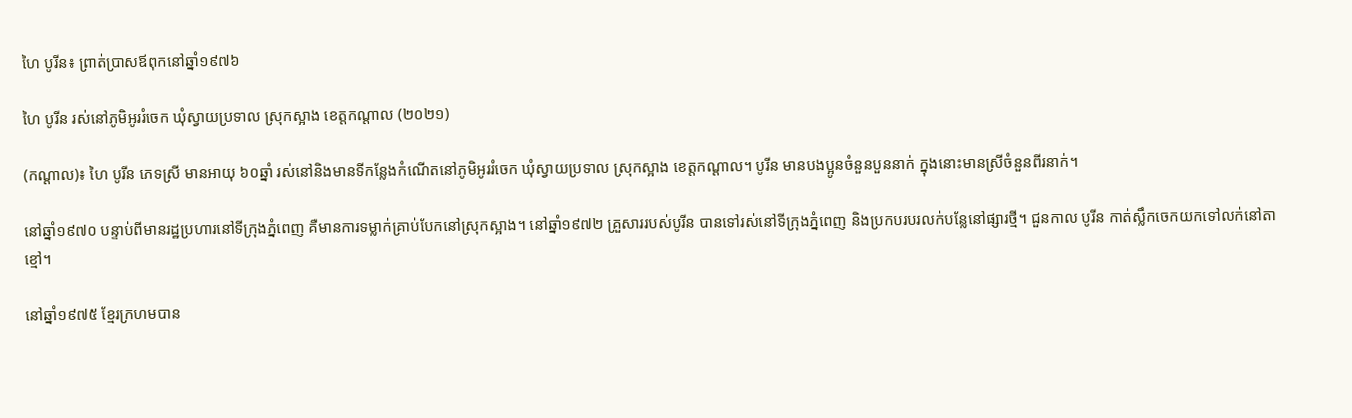ហៃ បូរីន៖ ព្រាត់ប្រាសឪពុកនៅឆ្នាំ១៩៧៦

ហៃ បូរីន រស់នៅភូមិអូររំចេក ឃុំស្វាយប្រទាល ស្រុកស្អាង ខេត្តកណ្ដាល (២០២១)

(កណ្ដាល)៖ ហៃ បូរីន ភេទស្រី មានអាយុ ៦០ឆ្នាំ រស់នៅនិងមានទីកន្លែងកំណើតនៅភូមិអូររំចេក ឃុំស្វាយប្រទាល ស្រុកស្អាង ខេត្តកណ្ដាល។ បូរីន មានបងប្អូនចំនួនបួននាក់ ក្នុងនោះមានស្រីចំនួនពីរនាក់។

នៅឆ្នាំ១៩៧០ បន្ទាប់ពីមានរដ្ឋប្រហារនៅទីក្រុងភ្នំពេញ គឺមានការទម្លាក់គ្រាប់បែកនៅស្រុកស្អាង។ នៅឆ្នាំ១៩៧២ គ្រួសាររបស់បូរីន បានទៅរស់នៅទីក្រុងភ្នំពេញ និងប្រកបរបរលក់បន្លែនៅផ្សារថ្មី។ ជួនកាល បូរីន កាត់ស្លឹកចេកយកទៅលក់នៅតាខ្មៅ។

នៅឆ្នាំ១៩៧៥ ខ្មែរក្រហមបាន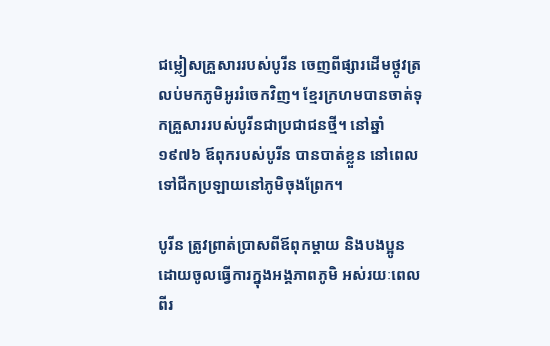ជម្លៀសគ្រួសាររបស់បូរីន ចេញពីផ្សារដើមថ្កូវត្រលប់មកភូមិអូររំចេកវិញ។ ខ្មែរក្រហមបានចាត់ទុកគ្រួសាររបស់បូរីនជាប្រជាជនថ្មី។ នៅឆ្នាំ១៩៧៦ ឪពុករបស់បូរីន បានបាត់ខ្លួន នៅពេលទៅជីកប្រឡាយនៅភូមិចុងព្រែក។

បូរីន ត្រូវព្រាត់ប្រាសពីឪពុកម្ដាយ និងបងប្អូន ដោយចូលធ្វើការក្នុងអង្គភាពភូមិ អស់រយៈពេលពីរ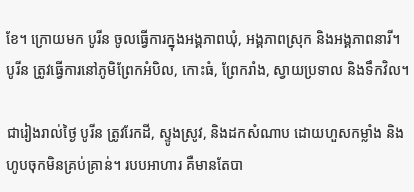ខែ។ ក្រោយមក បូរីន ចូលធ្វើការក្នុងអង្គភាពឃុំ, អង្គភាពស្រុក និងអង្គភាពនារី។ បូរីន ត្រូវធ្វើការនៅភូមិព្រែកអំបិល, កោះធំ, ព្រែករាំង, ស្វាយប្រទាល និងទឹកវិល។

ជារៀងរាល់ថ្ងៃ បូរីន ត្រូវរែកដី, ស្ទូងស្រូវ, និងដកសំណាប ដោយហួសកម្លាំង និងហូបចុកមិនគ្រប់គ្រាន់។ របបអាហារ គឺមានតែបា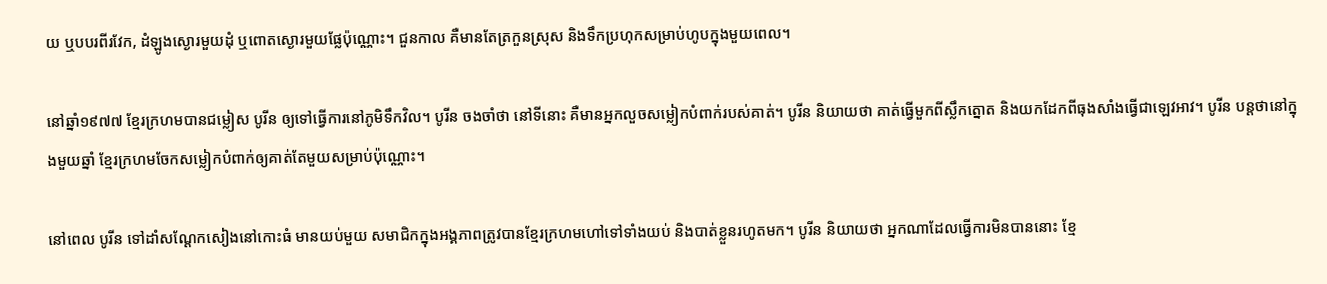យ ឬបបរពីរវែក, ដំឡូងស្ងោរមួយដុំ ឬពោតស្ងោរមួយផ្លែប៉ុណ្ណោះ។ ជួនកាល គឺមានតែត្រកួនស្រុស និងទឹកប្រហុកសម្រាប់ហូបក្នុងមួយពេល។

នៅឆ្នាំ១៩៧៧ ខ្មែរក្រហមបានជម្លៀស បូរីន ឲ្យទៅធ្វើការនៅភូមិទឹកវិល។ បូរីន ចងចាំថា នៅទីនោះ គឺមានអ្នកលួចសម្លៀកបំពាក់របស់គាត់។ បូរីន និយាយថា គាត់ធ្វើមួកពីស្លឹកត្នោត និងយកដែកពីធុងសាំងធ្វើជាឡេវអាវ។ បូរីន បន្ដថានៅក្នុងមួយឆ្នាំ ខ្មែរក្រហមចែកសម្លៀកបំពាក់ឲ្យគាត់តែមួយសម្រាប់ប៉ុណ្ណោះ។

នៅពេល បូរីន ទៅដាំសណ្តែកសៀងនៅកោះធំ មានយប់មួយ សមាជិកក្នុងអង្គភាពត្រូវបានខ្មែរក្រហមហៅទៅទាំងយប់ និងបាត់ខ្លួនរហូតមក។ បូរីន និយាយថា អ្នកណាដែលធ្វើការមិនបាននោះ ខ្មែ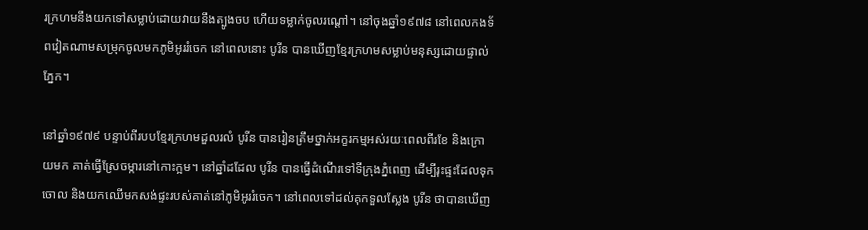រក្រហមនឹងយកទៅសម្លាប់ដោយវាយនឹងត្បូងចប ហើយទម្លាក់ចូលរណ្ដៅ។ នៅចុងឆ្នាំ១៩៧៨ នៅពេលកងទ័ពវៀតណាមសម្រុកចូលមកភូមិអូររំចេក នៅពេលនោះ បូរីន បានឃើញខ្មែរក្រហមសម្លាប់មនុស្សដោយផ្ទាល់ភ្នែក។

នៅឆ្នាំ១៩៧៩ បន្ទាប់ពីរបបខ្មែរក្រហមដួលរលំ បូរីន បានរៀនត្រឹមថ្នាក់អក្ខរកម្មអស់រយៈពេលពីរខែ និងក្រោយមក គាត់ធ្វើស្រែចម្ការនៅកោះក្អម។ នៅឆ្នាំដដែល បូរីន បានធ្វើដំណើរទៅទីក្រុងភ្នំពេញ ដើម្បីរុះផ្ទះដែលទុកចោល និងយកឈើមកសង់ផ្ទះរបស់គាត់នៅភូមិអូររំចេក។ នៅពេលទៅដល់គុកទួលស្លែង បូរីន ថាបានឃើញ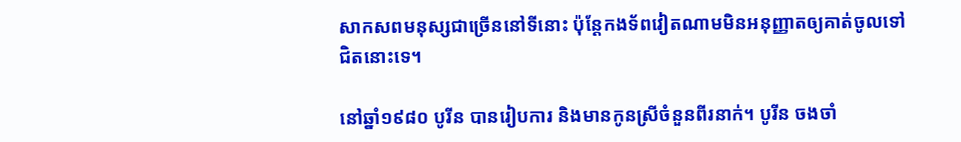សាកសពមនុស្សជាច្រើននៅទីនោះ ប៉ុន្តែកងទ័ពវៀតណាមមិនអនុញ្ញាតឲ្យគាត់ចូលទៅជិតនោះទេ។

នៅឆ្នាំ១៩៨០ បូរីន បានរៀបការ និងមានកូនស្រីចំនួនពីរនាក់។ បូរីន ចងចាំ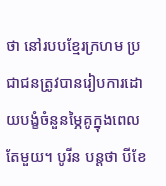ថា នៅរបបខ្មែរក្រហម ប្រជាជនត្រូវបានរៀបការដោយបង្ខំចំនួនម្ភៃគូក្នុងពេលតែមួយ។ បូរីន បន្ដថា បីខែ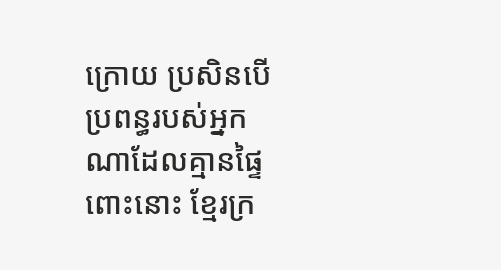ក្រោយ ប្រសិនបើប្រពន្ធរបស់អ្នកណាដែលគ្មានផ្ទៃពោះនោះ ខ្មែរក្រ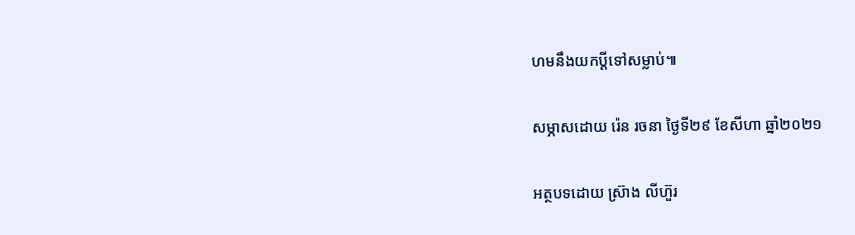ហមនឹងយកប្តីទៅសម្លាប់៕

សម្ភាសដោយ រ៉េន រចនា ថ្ងៃទី២៩ ខែសីហា ឆ្នាំ២០២១

អត្ថបទដោយ ស្រ៊ាង លីហ៊ួរ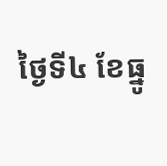ថ្ងៃទី៤ ខែធ្នូ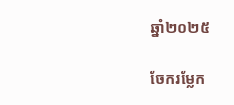ឆ្នាំ២០២៥

ចែករម្លែក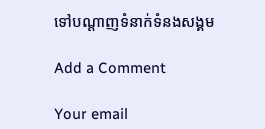ទៅបណ្តាញទំនាក់ទំនងសង្គម

Add a Comment

Your email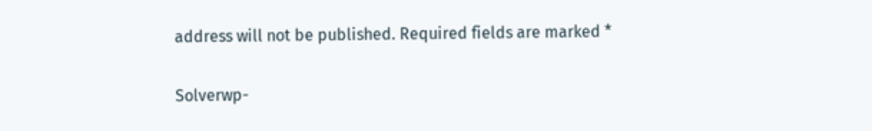address will not be published. Required fields are marked *

Solverwp-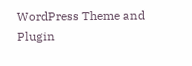WordPress Theme and Plugin